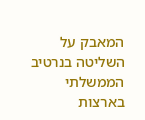המאבק על השליטה בנרטיב הממשלתי בארצות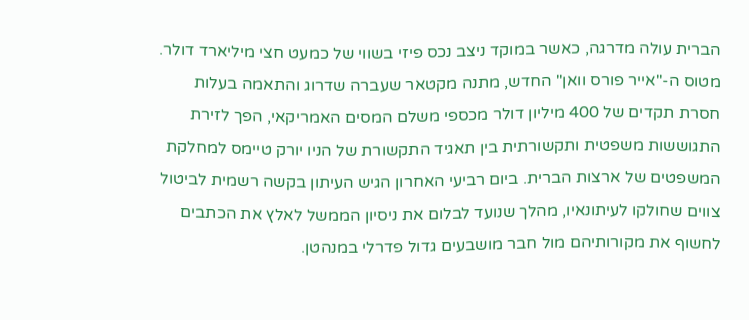הברית עולה מדרגה, כאשר במוקד ניצב נכס פיזי בשווי של כמעט חצי מיליארד דולר. מטוס ה-"אייר פורס וואן" החדש, מתנה מקטאר שעברה שדרוג והתאמה בעלות חסרת תקדים של 400 מיליון דולר מכספי משלם המסים האמריקאי, הפך לזירת התגוששות משפטית ותקשורתית בין תאגיד התקשורת של הניו יורק טיימס למחלקת המשפטים של ארצות הברית. ביום רביעי האחרון הגיש העיתון בקשה רשמית לביטול צווים שחולקו לעיתונאיו, מהלך שנועד לבלום את ניסיון הממשל לאלץ את הכתבים לחשוף את מקורותיהם מול חבר מושבעים גדול פדרלי במנהטן.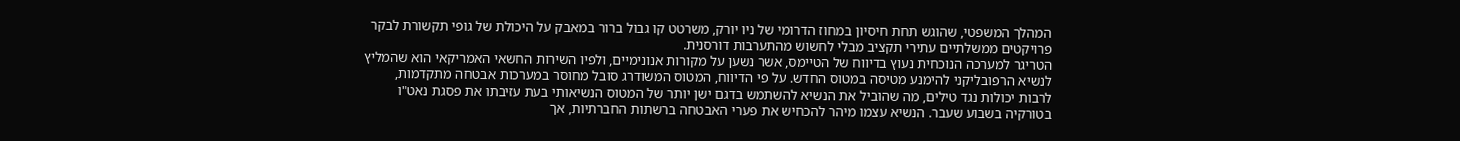המהלך המשפטי, שהוגש תחת חיסיון במחוז הדרומי של ניו יורק, משרטט קו גבול ברור במאבק על היכולת של גופי תקשורת לבקר פרויקטים ממשלתיים עתירי תקציב מבלי לחשוש מהתערבות דורסנית.
הטריגר למערכה הנוכחית נעוץ בדיווח של הטיימס, אשר נשען על מקורות אנונימיים, ולפיו השירות החשאי האמריקאי הוא שהמליץ לנשיא הרפובליקני להימנע מטיסה במטוס החדש. על פי הדיווח, המטוס המשודרג סובל מחוסר במערכות אבטחה מתקדמות, לרבות יכולות נגד טילים, מה שהוביל את הנשיא להשתמש בדגם ישן יותר של המטוס הנשיאותי בעת עזיבתו את פסגת נאט"ו בטורקיה בשבוע שעבר. הנשיא עצמו מיהר להכחיש את פערי האבטחה ברשתות החברתיות, אך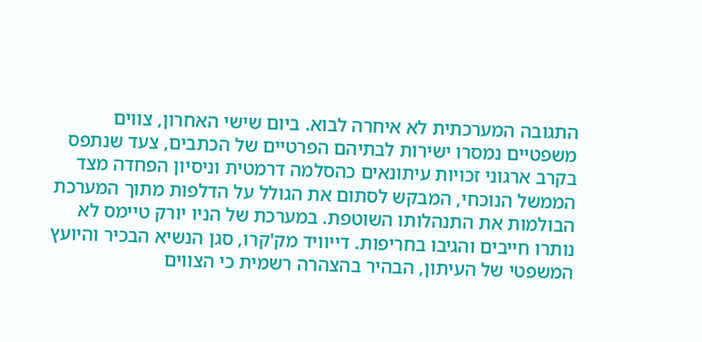התגובה המערכתית לא איחרה לבוא. ביום שישי האחרון, צווים משפטיים נמסרו ישירות לבתיהם הפרטיים של הכתבים, צעד שנתפס בקרב ארגוני זכויות עיתונאים כהסלמה דרמטית וניסיון הפחדה מצד הממשל הנוכחי, המבקש לסתום את הגולל על הדלפות מתוך המערכת הבולמות את התנהלותו השוטפת. במערכת של הניו יורק טיימס לא נותרו חייבים והגיבו בחריפות. דייוויד מק'קרו, סגן הנשיא הבכיר והיועץ המשפטי של העיתון, הבהיר בהצהרה רשמית כי הצווים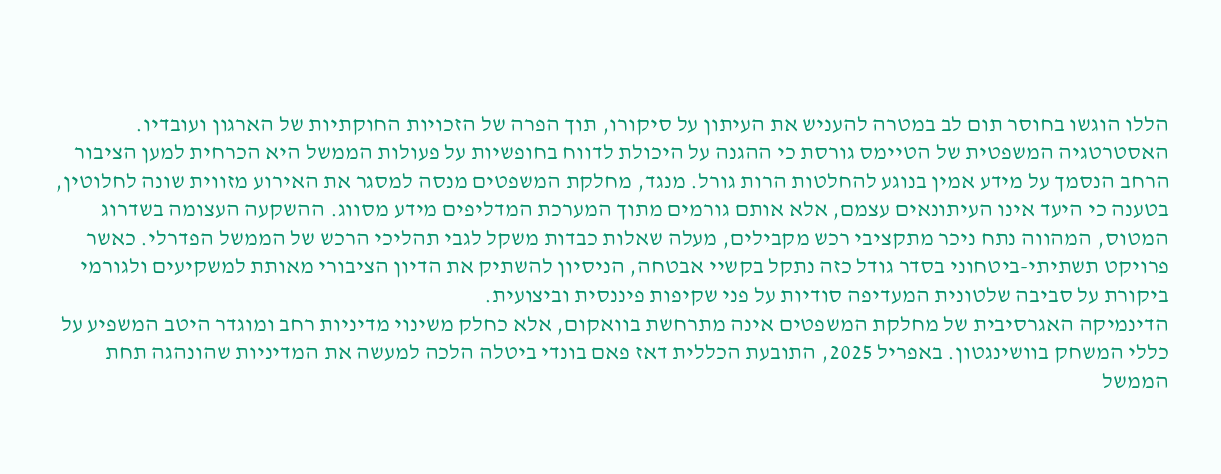הללו הוגשו בחוסר תום לב במטרה להעניש את העיתון על סיקורו, תוך הפרה של הזכויות החוקתיות של הארגון ועובדיו. האסטרטגיה המשפטית של הטיימס גורסת כי ההגנה על היכולת לדווח בחופשיות על פעולות הממשל היא הכרחית למען הציבור הרחב הנסמך על מידע אמין בנוגע להחלטות הרות גורל. מנגד, מחלקת המשפטים מנסה למסגר את האירוע מזווית שונה לחלוטין, בטענה כי היעד אינו העיתונאים עצמם, אלא אותם גורמים מתוך המערכת המדליפים מידע מסווג. ההשקעה העצומה בשדרוג המטוס, המהווה נתח ניכר מתקציבי רכש מקבילים, מעלה שאלות כבדות משקל לגבי תהליכי הרכש של הממשל הפדרלי. כאשר פרויקט תשתיתי-ביטחוני בסדר גודל כזה נתקל בקשיי אבטחה, הניסיון להשתיק את הדיון הציבורי מאותת למשקיעים ולגורמי ביקורת על סביבה שלטונית המעדיפה סודיות על פני שקיפות פיננסית וביצועית.
הדינמיקה האגרסיבית של מחלקת המשפטים אינה מתרחשת בוואקום, אלא כחלק משינוי מדיניות רחב ומוגדר היטב המשפיע על כללי המשחק בוושינגטון. באפריל 2025, התובעת הכללית דאז פאם בונדי ביטלה הלכה למעשה את המדיניות שהונהגה תחת הממשל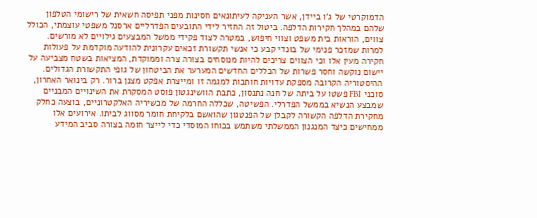הדמוקרטי של ג'ו ביידן, אשר העניקה לעיתונאים חסינות מפני תפיסה חשאית של רישומי הטלפון שלהם במהלך חקירות הדלפה. ביטול זה החזיר לידי התובעים הפדרליים ארסנל משפטי עוצמתי, הכולל צווים, הוראות בית משפט וצווי חיפוש, במטרה לצוד פקידי ממשל המבצעים גילויים לא מורשים. למרות שמזכר פנימי של בונדי קבע כי אנשי תקשורת זכאים עקרונית להודעה מוקדמת על פעולות חקירה מעין אלו וכי הצווים צריכים להיות מנוסחים בצורה צרה וממוקדת, המציאות בשטח מצביעה על יישום נוקשה וחסר פשרות של הכללים החדשים המערער את הביטחון של גופי התקשורת הגדולים.
ההיסטוריה הקרובה מספקת עדויות חותכות למגמה זו ומייצרת אפקט מצנן ברור. רק בינואר האחרון, סוכני FBI פשטו על ביתה של חנה נתנסון, כתבת הוושינגטון פוסט המסקרת את השינויים המבניים שמבצע הנשיא בממשל הפדרלי. הפשיטה, שכללה החרמה של מכשיריה האלקטרוניים, בוצעה כחלק מחקירת הדלפה הקשורה לקבלן של הפנטגון שהואשם בלקיחת חומר מסווג לביתו. אירועים אלו ממחישים כיצד המנגנון הממשלתי משתמש בכוחו המוסדי כדי לייצר חומה בצורה סביב המידע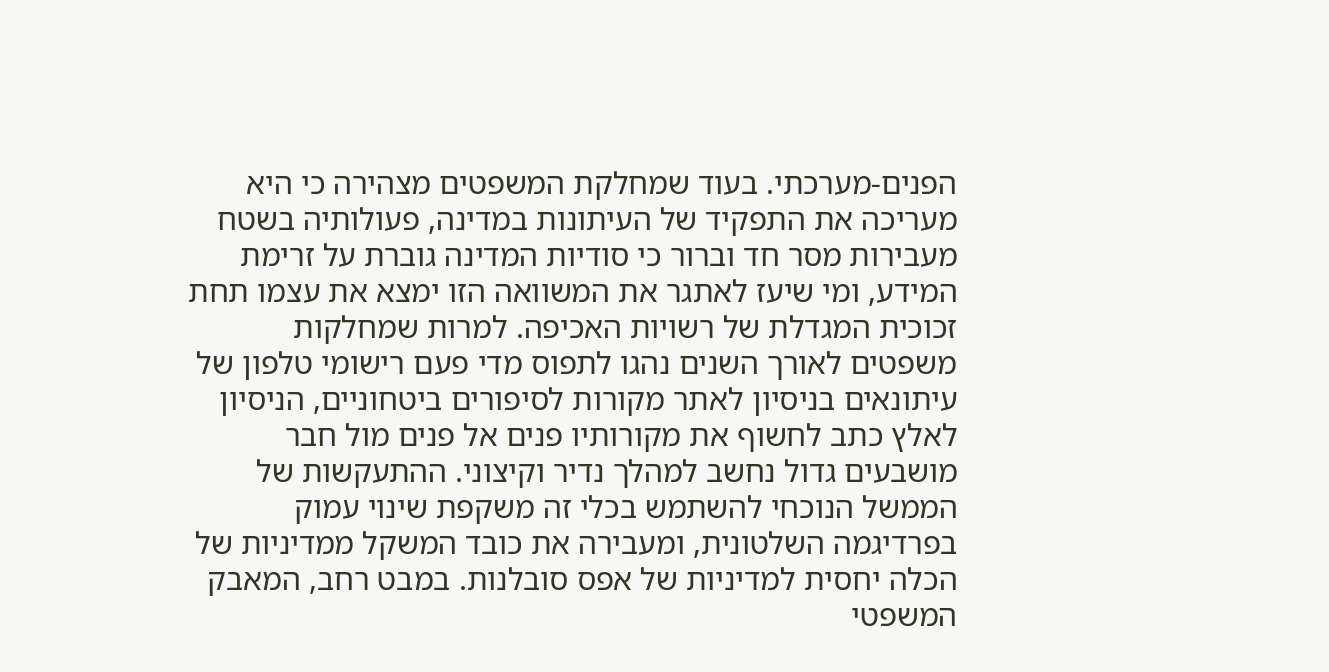הפנים-מערכתי. בעוד שמחלקת המשפטים מצהירה כי היא מעריכה את התפקיד של העיתונות במדינה, פעולותיה בשטח מעבירות מסר חד וברור כי סודיות המדינה גוברת על זרימת המידע, ומי שיעז לאתגר את המשוואה הזו ימצא את עצמו תחת זכוכית המגדלת של רשויות האכיפה. למרות שמחלקות משפטים לאורך השנים נהגו לתפוס מדי פעם רישומי טלפון של עיתונאים בניסיון לאתר מקורות לסיפורים ביטחוניים, הניסיון לאלץ כתב לחשוף את מקורותיו פנים אל פנים מול חבר מושבעים גדול נחשב למהלך נדיר וקיצוני. ההתעקשות של הממשל הנוכחי להשתמש בכלי זה משקפת שינוי עמוק בפרדיגמה השלטונית, ומעבירה את כובד המשקל ממדיניות של הכלה יחסית למדיניות של אפס סובלנות. במבט רחב, המאבק המשפטי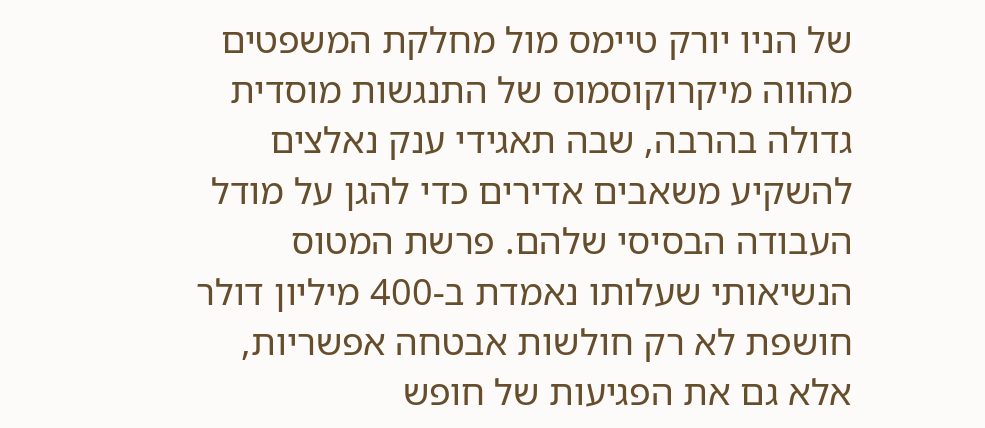של הניו יורק טיימס מול מחלקת המשפטים מהווה מיקרוקוסמוס של התנגשות מוסדית גדולה בהרבה, שבה תאגידי ענק נאלצים להשקיע משאבים אדירים כדי להגן על מודל העבודה הבסיסי שלהם. פרשת המטוס הנשיאותי שעלותו נאמדת ב-400 מיליון דולר חושפת לא רק חולשות אבטחה אפשריות, אלא גם את הפגיעות של חופש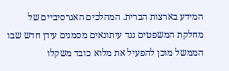המידע בארצות הברית. המהלכים האגרסיביים של מחלקת המשפטים נגד עיתונאים מסמנים עידן חדש שבו הממשל מוכן להפעיל את מלוא כובד משקלו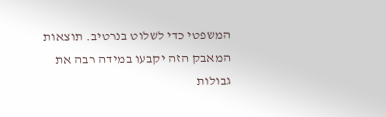המשפטי כדי לשלוט בנרטיב. תוצאות המאבק הזה יקבעו במידה רבה את גבולות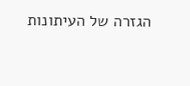הגזרה של העיתונות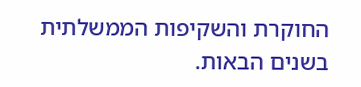החוקרת והשקיפות הממשלתית בשנים הבאות.